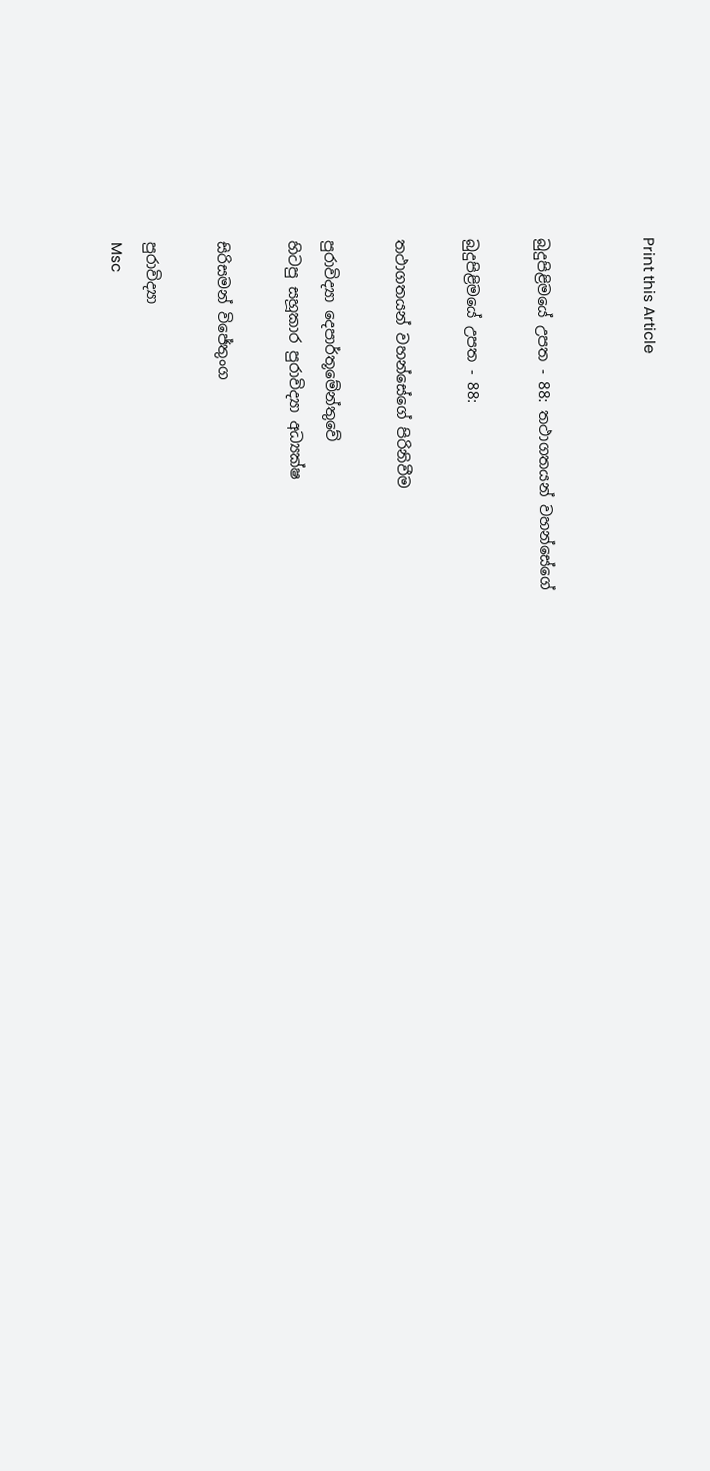Print this Article


බුදුපිළිමයේ උපත - 88: තථාගතයන් වහන්සේගේ

බුදුපිළිමයේ උපත - 88:

තථාගතයන් වහන්සේගේ පිරිනිවීම

පුරාවිද්‍යා දෙපාර්තූමේන්තුවේ
හිටපු සහූකාර පුරාවිද්‍යා අධ්‍යක්ෂ

සිරිසමන් විජේතුංග

පුරාවිද්‍යා
Msc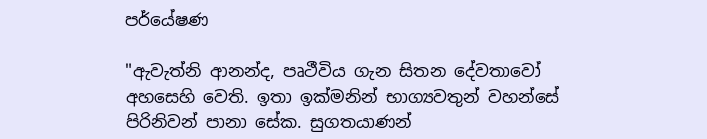පර්යේෂණ

"ඇවැත්නි ආනන්ද, පෘථීවිය ගැන සිතන දේවතාවෝ අහසෙහි වෙති. ඉතා ඉක්මනින් භාග්‍යවතුන් වහන්සේ පිරිනිවන් පානා සේක. සුගතයාණන්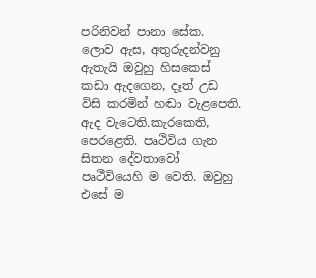පරිනිවන් පානා සේක. ලොව ඇස, අතුරුදන්වනු ඇතැයි ඔවුහු හිසකෙස් කඩා ඇදගෙන, දෑත් උඩ විසි කරමින් හඬා වැළපෙති. ඇද වැටෙති.කැරකෙති, පෙරළෙති. පෘථිවිය ගැන සිතන දේවතාවෝ පෘථීවියෙහි ම වෙති. ඔවුහු එසේ ම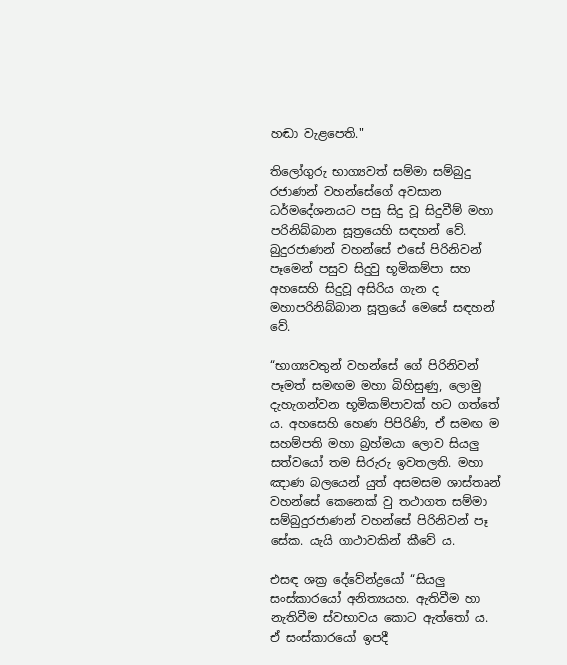හඬා වැළපෙති."

තිලෝගුරු භාග්‍යවත් සම්මා සම්බුදු රජාණන් වහන්සේගේ අවසාන ධර්මදේශනයට පසු සිදු වූ සිදුවීම් මහා පරිනිබ්බාන සූත්‍රයෙහි සඳහන් වේ. බුදුරජාණන් වහන්සේ එසේ පිරිනිවන් පෑමෙන් පසුව සිදුවු භූමිකම්පා සහ අහසෙහි සිදුවූ අසිරිය ගැන ද මහාපරිනිබ්බාන සූත්‍රයේ මෙසේ සඳහන් වේ.

“භාග්‍යවතුන් වහන්සේ ගේ පිරිනිවන් පෑමත් සමඟම මහා බිහිසුණු, ලොමු දැහැගන්වන භූමිකම්පාවක් හට ගත්තේ ය. අහසෙහි හෙණ පිපිරිණි, ඒ සමඟ ම සහම්පති මහා බ්‍රහ්මයා ලොව සියලු සත්වයෝ තම සිරුරු ඉවතලති. මහා ඤාණ බලයෙන් යුත් අසමසම ශාස්තෘන් වහන්සේ කෙනෙක් වු තථාගත සම්මා සම්බුදුරජාණන් වහන්සේ පිරිනිවන් පෑ සේක. යැයි ගාථාවකින් කීවේ ය.

එසඳ ශක්‍ර දේවේන්ද්‍රයෝ “සියලු සංස්කාරයෝ අනිත්‍යයහ. ඇතිවීම හා නැතිවීම ස්වභාවය කොට ඇත්තෝ ය. ඒ සංස්කාරයෝ ඉපදී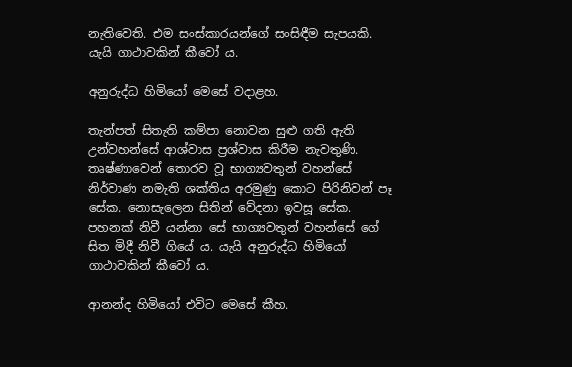නැතිවෙති. එම සංස්කාරයන්ගේ සංසිඳීම සැපයකි. යැයි ගාථාවකින් කීවෝ ය.

අනුරුද්ධ හිමියෝ මෙසේ වදාළහ.

තැන්පත් සිතැති කම්පා නොවන සුළු ගති ඇති උන්වහන්සේ ආශ්වාස ප්‍රශ්වාස කිරීම නැවතුණි. තෘෂ්ණාවෙන් තොරව වූ භාග්‍යවතුන් වහන්සේ නිර්වාණ නමැති ශක්තිය අරමුණු කොට පිරිනිවන් පෑ සේක. නොසැලෙන සිතින් වේදනා ඉවසූ සේක. පහනක් නිවී යන්නා සේ භාග්‍යවතුන් වහන්සේ ගේ සිත මිදී නිවී ගියේ ය. යැයි අනුරුද්ධ හිමියෝ ගාථාවකින් කීවෝ ය.

ආනන්ද හිමියෝ එවිට මෙසේ කීහ.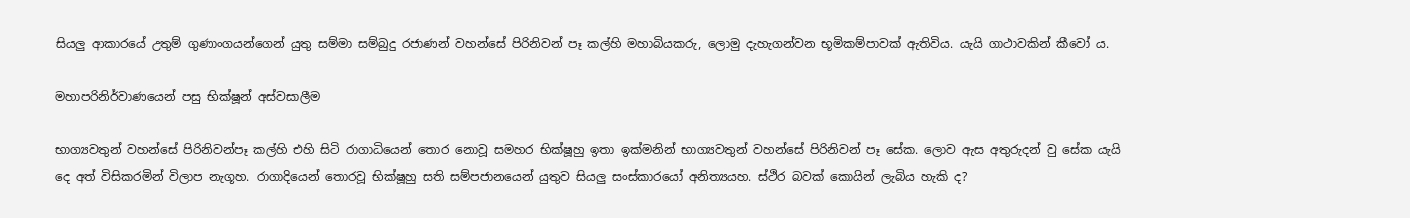සියලු ආකාරයේ උතුම් ගුණාංගයන්ගෙන් යුතු සම්මා සම්බුදු රජාණන් වහන්සේ පිරිනිවන් පෑ කල්හි මහාබියකරු, ලොමු දැහැගන්වන භූමිකම්පාවක් ඇතිවිය. යැයි ගාථාවකින් කීවෝ ය.

මහාපරිනිර්වාණයෙන් පසු භික්ෂූන් අස්වසාලීම

භාග්‍යවතුන් වහන්සේ පිරිනිවන්පෑ කල්හි එහි සිටි රාගාධියෙන් තොර නොවූ සමහර භික්ෂූහු ඉතා ඉක්මනින් භාග්‍යවතුන් වහන්සේ පිරිනිවන් පෑ සේක. ලොව ඇස අතුරුදන් වු සේක යැයි දෙ අත් විසිකරමින් විලාප නැගූහ. රාගාදියෙන් තොරවූ භික්ෂූහු සති සම්පජානයෙන් යුතුව සියලු සංස්කාරයෝ අනිත්‍යයහ. ස්ථිර බවක් කොයින් ලැබිය හැකි ද?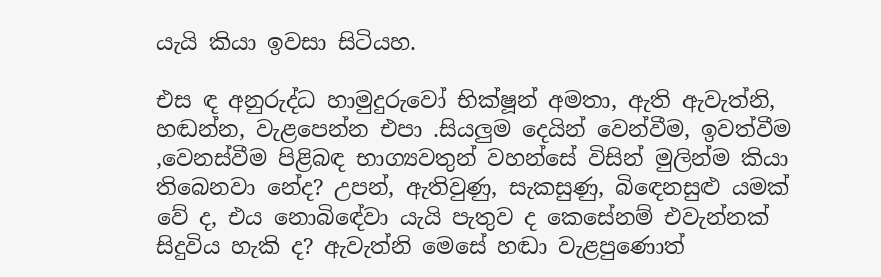යැයි කියා ඉවසා සිටියහ.

එස ඳ අනුරුද්ධ හාමුදුරුවෝ භික්ෂූන් අමතා, ඇති ඇවැත්නි, හඬන්න, වැළපෙන්න එපා .සියලුම දෙයින් වෙන්වීම, ඉවත්වීම ,වෙනස්වීම පිළිබඳ භාග්‍යවතුන් වහන්සේ විසින් මුලින්ම කියා තිබෙනවා නේද? උපන්, ඇතිවුණු, සැකසුණු, බිඳෙනසුළු යමක් වේ ද, එය නොබිඳේවා යැයි පැතුව ද කෙසේනම් එවැන්නක් සිදුවිය හැකි ද? ඇවැත්නි මෙසේ හඬා වැළපුණොත්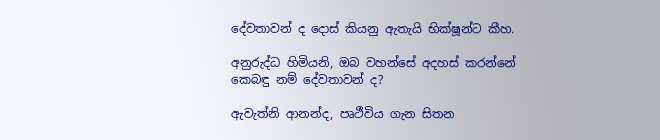දේවතාවන් ද දොස් කියනු ඇතැයි භික්ෂූන්ට කීහ.

අනුරුද්ධ හිමියනි, ඔබ වහන්සේ අදහස් කරන්නේ කෙබඳු නම් දේවතාවන් ද?

ඇවැත්නි ආනන්ද, පෘථීවිය ගැන සිතන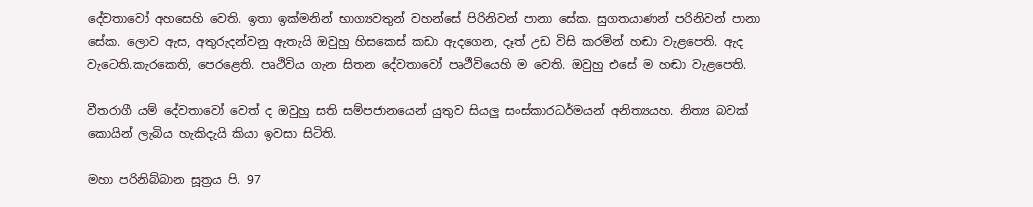දේවතාවෝ අහසෙහි වෙති. ඉතා ඉක්මනින් භාග්‍යවතුන් වහන්සේ පිරිනිවන් පානා සේක. සුගතයාණන් පරිනිවන් පානා සේක. ලොව ඇස, අතුරුදන්වනු ඇතැයි ඔවුහු හිසකෙස් කඩා ඇදගෙන, දෑත් උඩ විසි කරමින් හඬා වැළපෙති. ඇද වැටෙති.කැරකෙති, පෙරළෙති. පෘථිවිය ගැන සිතන දේවතාවෝ පෘථීවියෙහි ම වෙති. ඔවුහු එසේ ම හඬා වැළපෙති.

වීතරාගී යම් දේවතාවෝ වෙත් ද ඔවුහු සති සම්පජානයෙන් යුතුව සියලු සංස්කාරධර්මයන් අනිත්‍යයහ. නිත්‍ය බවක් කොයින් ලැබිය හැකිදැයි කියා ඉවසා සිටිති.

මහා පරිනිබ්බාන සූත්‍රය පි. 97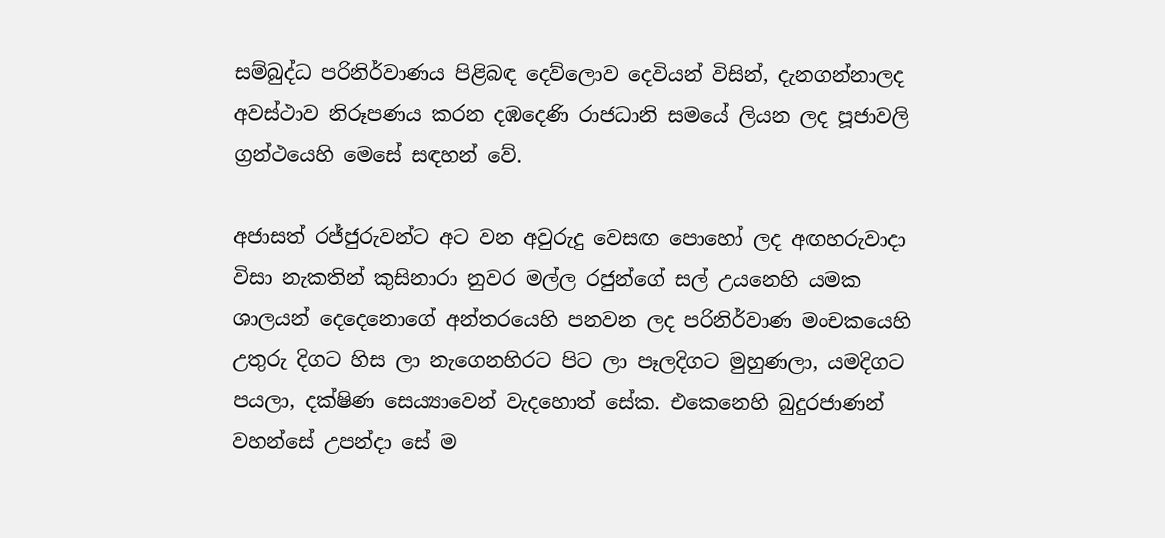සම්බුද්ධ පරිනිර්වාණය පිළිබඳ දෙව්ලොව දෙවියන් විසින්, දැනගන්නාලද අවස්ථාව නිරූපණය කරන දඹදෙණි රාජධානි සමයේ ලියන ලද පූජාවලි ග්‍රන්ථයෙහි මෙසේ සඳහන් වේ.

අජාසත් රජ්ජුරුවන්ට අට වන අවුරුදු වෙසඟ පොහෝ ලද අඟහරුවාදා විසා නැකතින් කුසිනාරා නුවර මල්ල රජුන්ගේ සල් උයනෙහි යමක ශාලයන් දෙදෙනොගේ අන්තරයෙහි පනවන ලද පරිනිර්වාණ මංචකයෙහි උතුරු දිගට හිස ලා නැගෙනහිරට පිට ලා පෑලදිගට මුහුණලා, යමදිගට පයලා, දක්ෂිණ සෙය්‍යාවෙන් වැදහොත් සේක. එකෙනෙහි බුදුරජාණන් වහන්සේ උපන්දා සේ ම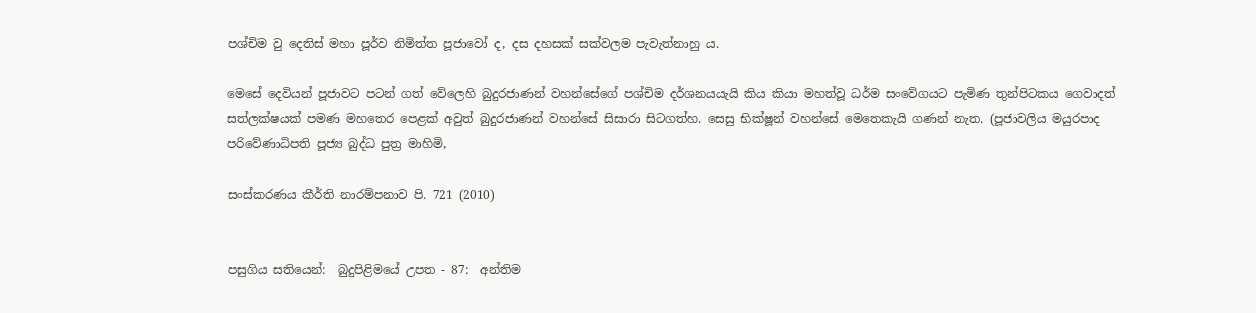පශ්චිම වු දෙතිස් මහා පූර්ව නිමිත්ත පූජාවෝ ද, දස දහසක් සක්වලම පැවැත්නාහු ය.

මෙසේ දෙවියන් පූජාවට පටන් ගත් වේලෙහි බුදුරජාණන් වහන්සේගේ පශ්චිම දර්ශනයයැයි කිය කියා මහත්වූ ධර්ම සංවේගයට පැමිණ තුන්පිටකය ගෙවාදත් සත්ලක්ෂයක් පමණ මහතෙර පෙළක් අවුත් බුදුරජාණන් වහන්සේ සිසාරා සිටගත්හ. සෙසු භික්ෂූන් වහන්සේ මෙතෙකැයි ගණන් නැත. (පූජාවලිය මයුරපාද පරිවේණාධිපති පූජ්‍ය බුද්ධ පුත්‍ර මාහිමි,

සංස්කරණය කීර්ති නාරම්පනාව පි. 721 (2010)


පසුගිය සතියෙන්:  බුදුපිළිමයේ උපත - 87:  අන්තිම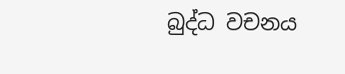බුද්ධ වචනය